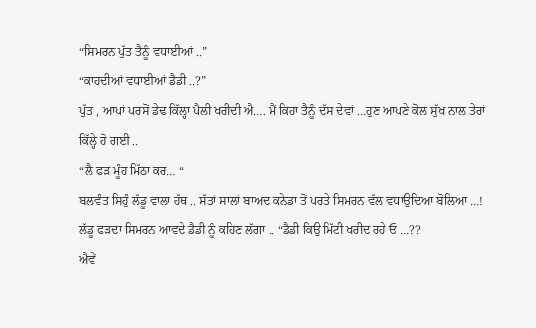“ਸਿਮਰਨ ਪੁੱਤ ਤੈਨੂੰ ਵਧਾਈਆਂ ..”
“ਕਾਹਦੀਆਂ ਵਧਾਈਆਂ ਡੈਡੀ ..?”
ਪੁੱਤ , ਆਪਾਂ ਪਰਸੋਂ ਡੇਢ ਕਿੱਲ੍ਹਾ ਪੈਲੀ ਖਰੀਦੀ ਐ…. ਮੈਂ ਕਿਹਾ ਤੈਨੂੰ ਦੱਸ ਦੇਵਾਂ …ਹੁਣ ਆਪਣੇ ਕੋਲ ਸੁੱਖ ਨਾਲ ਤੇਰਾਂ ਕਿੱਲ੍ਹੇ ਹੋ ਗਈ ..
“ਲੈ ਫੜ ਮੂੰਹ ਮਿੱਠਾ ਕਰ… “
ਬਲਵੰਤ ਸਿਹੁੰ ਲੱਡੂ ਵਾਲਾ ਹੱਥ .. ਸੱਤਾਂ ਸਾਲਾਂ ਬਾਅਦ ਕਨੇਡਾ ਤੋਂ ਪਰਤੇ ਸਿਮਰਨ ਵੱਲ ਵਧਾਉਦਿਆ ਬੋਲਿਆ …!
ਲੱਡੂ ਫੜਦਾ ਸਿਮਰਨ ਆਵਦੇ ਡੈਡੀ ਨੂੰ ਕਹਿਣ ਲੱਗਾ .. “ਡੈਡੀ ਕਿਉ ਮਿੱਟੀ ਖਰੀਦ ਰਹੇ ਓ …??
ਐਵੇਂ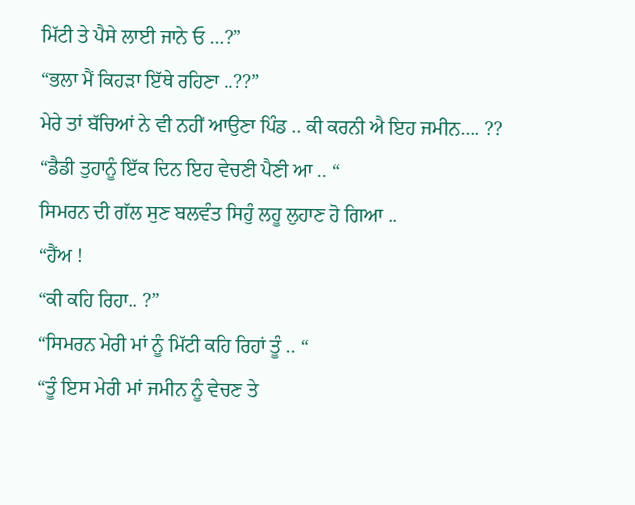ਮਿੱਟੀ ਤੇ ਪੈਸੇ ਲਾਈ ਜਾਨੇ ਓ …?”
“ਭਲਾ ਮੈਂ ਕਿਹੜਾ ਇੱਥੇ ਰਹਿਣਾ ..??”
ਮੇਰੇ ਤਾਂ ਬੱਚਿਆਂ ਨੇ ਵੀ ਨਹੀਂ ਆਉਣਾ ਪਿੰਡ .. ਕੀ ਕਰਨੀ ਐ ਇਹ ਜਮੀਨ…. ??
“ਡੈਡੀ ਤੁਹਾਨੂੰ ਇੱਕ ਦਿਨ ਇਹ ਵੇਚਣੀ ਪੈਣੀ ਆ .. “
ਸਿਮਰਨ ਦੀ ਗੱਲ ਸੁਣ ਬਲਵੰਤ ਸਿਹੁੰ ਲਹੂ ਲੁਹਾਣ ਹੋ ਗਿਆ ..
“ਹੈਂਅ !
“ਕੀ ਕਹਿ ਰਿਹਾ.. ?”
“ਸਿਮਰਨ ਮੇਰੀ ਮਾਂ ਨੂੰ ਮਿੱਟੀ ਕਹਿ ਰਿਹਾਂ ਤੂੰ .. “
“ਤੂੰ ਇਸ ਮੇਰੀ ਮਾਂ ਜਮੀਨ ਨੂੰ ਵੇਚਣ ਤੇ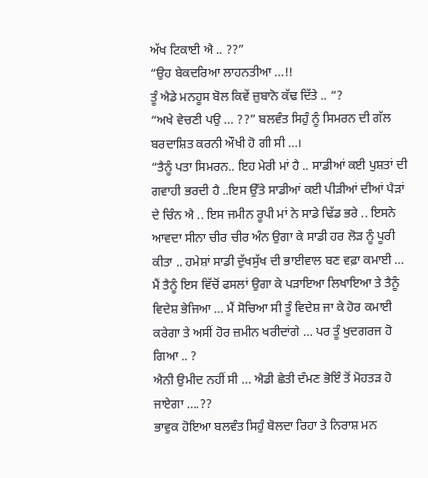ਅੱਖ ਟਿਕਾਈ ਐ .. ??”
“ਉਹ ਬੇਕਦਰਿਆ ਲਾਹਨਤੀਆ …!!
ਤੂੰ ਐਡੇ ਮਨਹੂਸ ਬੋਲ ਕਿਵੇਂ ਜ਼ੁਬਾਨੋ ਕੱਢ ਦਿੱਤੇ .. “?
“ਅਖੇ ਵੇਚਣੀ ਪਉ … ??” ਬਲਵੰਤ ਸਿਹੁੰ ਨੂੰ ਸਿਮਰਨ ਦੀ ਗੱਲ ਬਰਦਾਸ਼ਿਤ ਕਰਨੀ ਔਖੀ ਹੋ ਗੀ ਸੀ …।
“ਤੈਨੂੰ ਪਤਾ ਸਿਮਰਨ.. ਇਹ ਮੇਰੀ ਮਾਂ ਹੈ .. ਸਾਡੀਆਂ ਕਈ ਪੁਸ਼ਤਾਂ ਦੀ ਗਵਾਹੀ ਭਰਦੀ ਹੈ ..ਇਸ ਉੱਤੇ ਸਾਡੀਆਂ ਕਈ ਪੀੜੀਆਂ ਦੀਆਂ ਪੈੜਾਂ ਦੇ ਚਿੰਨ ਐ .. ਇਸ ਜਮੀਨ ਰੂਪੀ ਮਾਂ ਨੇ ਸਾਡੇ ਢਿੱਡ ਭਰੇ .. ਇਸਨੇ ਆਵਦਾ ਸੀਨਾ ਚੀਰ ਚੀਰ ਅੰਨ ਉਗਾ ਕੇ ਸਾਡੀ ਹਰ ਲੋੜ ਨੂੰ ਪੂਰੀ ਕੀਤਾ .. ਹਮੇਸ਼ਾਂ ਸਾਡੀ ਦੁੱਖਸੁੱਖ ਦੀ ਭਾਈਵਾਲ ਬਣ ਵਫ਼ਾ ਕਮਾਈ … ਮੈਂ ਤੈਨੂੰ ਇਸ ਵਿੱਚੋਂ ਫਸਲਾਂ ਉਗਾ ਕੇ ਪੜਾਇਆ ਲਿਖਾਇਆ ਤੇ ਤੈਨੂੰ ਵਿਦੇਸ਼ ਭੇਜਿਆ … ਮੈਂ ਸੋਚਿਆ ਸੀ ਤੂੰ ਵਿਦੇਸ਼ ਜਾ ਕੇ ਹੋਰ ਕਮਾਈ ਕਰੇਗਾ ਤੇ ਅਸੀਂ ਹੋਰ ਜ਼ਮੀਨ ਖਰੀਦਾਂਗੇ … ਪਰ ਤੂੰ ਖੁਦਗਰਜ ਹੋ ਗਿਆ .. ?
ਐਨੀ ਉਮੀਦ ਨਹੀਂ ਸੀ … ਐਡੀ ਛੇਤੀ ਦੰਮਣ ਭੋਇੰ ਤੋਂ ਮੋਹਤੜ ਹੋ ਜਾਏਗਾ ….??
ਭਾਵੁਕ ਹੋਇਆ ਬਲਵੰਤ ਸਿਹੁੰ ਬੋਲਦਾ ਰਿਹਾ ਤੇ ਨਿਰਾਸ਼ ਮਨ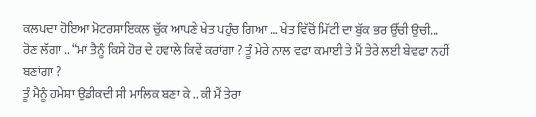ਕਲਪਦਾ ਹੋਇਆ ਮੋਟਰਸਾਇਕਲ ਚੁੱਕ ਆਪਣੇ ਖੇਤ ਪਹੁੰਚ ਗਿਆ … ਖੇਤ ਵਿੱਚੋਂ ਮਿੱਟੀ ਦਾ ਬੁੱਕ ਭਰ ਉੱਚੀ ਉਚੀ...
ਰੋਣ ਲੱਗਾ .. “ਮਾਂ ਤੈਨੂੰ ਕਿਸੇ ਹੋਰ ਦੇ ਹਵਾਲੇ ਕਿਵੇਂ ਕਰਾਂਗਾ ? ਤੂੰ ਮੇਰੇ ਨਾਲ ਵਫਾ ਕਮਾਈ ਤੇ ਮੈਂ ਤੇਰੇ ਲਈ ਬੇਵਫਾ ਨਹੀਂ ਬਣਾਂਗਾ ?
ਤੂੰ ਮੈਨੂੰ ਹਮੇਸ਼ਾ ਉਡੀਕਦੀ ਸੀ ਮਾਲਿਕ ਬਣਾ ਕੇ .. ਕੀ ਮੈਂ ਤੇਰਾ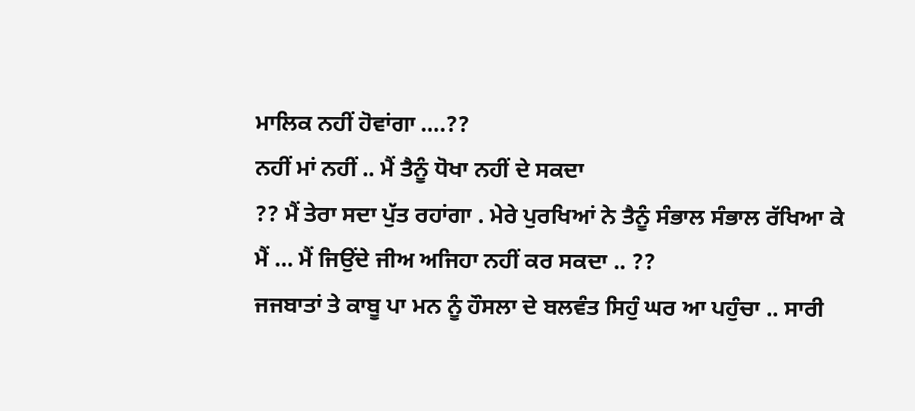ਮਾਲਿਕ ਨਹੀਂ ਹੋਵਾਂਗਾ ….??
ਨਹੀਂ ਮਾਂ ਨਹੀਂ .. ਮੈਂ ਤੈਨੂੰ ਧੋਖਾ ਨਹੀਂ ਦੇ ਸਕਦਾ
?? ਮੈਂ ਤੇਰਾ ਸਦਾ ਪੁੱਤ ਰਹਾਂਗਾ . ਮੇਰੇ ਪੁਰਖਿਆਂ ਨੇ ਤੈਨੂੰ ਸੰਭਾਲ ਸੰਭਾਲ ਰੱਖਿਆ ਕੇ ਮੈਂ … ਮੈਂ ਜਿਉਂਦੇ ਜੀਅ ਅਜਿਹਾ ਨਹੀਂ ਕਰ ਸਕਦਾ .. ??
ਜਜਬਾਤਾਂ ਤੇ ਕਾਬੂ ਪਾ ਮਨ ਨੂੰ ਹੌਸਲਾ ਦੇ ਬਲਵੰਤ ਸਿਹੁੰ ਘਰ ਆ ਪਹੁੰਚਾ .. ਸਾਰੀ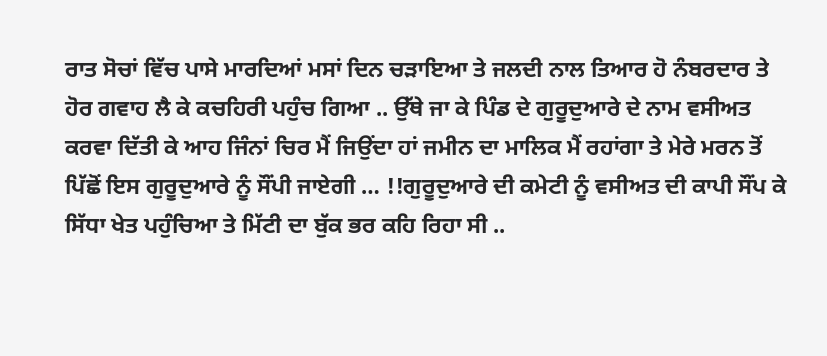ਰਾਤ ਸੋਚਾਂ ਵਿੱਚ ਪਾਸੇ ਮਾਰਦਿਆਂ ਮਸਾਂ ਦਿਨ ਚੜਾਇਆ ਤੇ ਜਲਦੀ ਨਾਲ ਤਿਆਰ ਹੋ ਨੰਬਰਦਾਰ ਤੇ ਹੋਰ ਗਵਾਹ ਲੈ ਕੇ ਕਚਹਿਰੀ ਪਹੁੰਚ ਗਿਆ .. ਉੱਥੇ ਜਾ ਕੇ ਪਿੰਡ ਦੇ ਗੁਰੂਦੁਆਰੇ ਦੇ ਨਾਮ ਵਸੀਅਤ ਕਰਵਾ ਦਿੱਤੀ ਕੇ ਆਹ ਜਿੰਨਾਂ ਚਿਰ ਮੈਂ ਜਿਉਂਦਾ ਹਾਂ ਜਮੀਨ ਦਾ ਮਾਲਿਕ ਮੈਂ ਰਹਾਂਗਾ ਤੇ ਮੇਰੇ ਮਰਨ ਤੋਂ ਪਿੱਛੋਂ ਇਸ ਗੁਰੂਦੁਆਰੇ ਨੂੰ ਸੌਂਪੀ ਜਾਏਗੀ … !!ਗੁਰੂਦੁਆਰੇ ਦੀ ਕਮੇਟੀ ਨੂੰ ਵਸੀਅਤ ਦੀ ਕਾਪੀ ਸੌਂਪ ਕੇ ਸਿੱਧਾ ਖੇਤ ਪਹੁੰਚਿਆ ਤੇ ਮਿੱਟੀ ਦਾ ਬੁੱਕ ਭਰ ਕਹਿ ਰਿਹਾ ਸੀ ..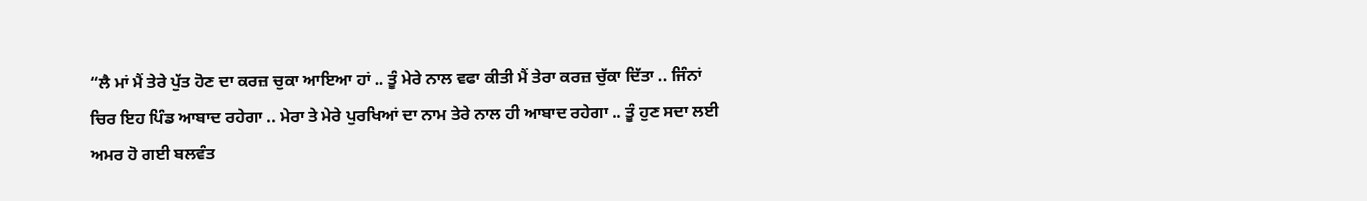“ਲੈ ਮਾਂ ਮੈਂ ਤੇਰੇ ਪੁੱਤ ਹੋਣ ਦਾ ਕਰਜ਼ ਚੁਕਾ ਆਇਆ ਹਾਂ .. ਤੂੰ ਮੇਰੇ ਨਾਲ ਵਫਾ ਕੀਤੀ ਮੈਂ ਤੇਰਾ ਕਰਜ਼ ਚੁੱਕਾ ਦਿੱਤਾ .. ਜਿੰਨਾਂ ਚਿਰ ਇਹ ਪਿੰਡ ਆਬਾਦ ਰਹੇਗਾ .. ਮੇਰਾ ਤੇ ਮੇਰੇ ਪੁਰਖਿਆਂ ਦਾ ਨਾਮ ਤੇਰੇ ਨਾਲ ਹੀ ਆਬਾਦ ਰਹੇਗਾ .. ਤੂੰ ਹੁਣ ਸਦਾ ਲਈ ਅਮਰ ਹੋ ਗਈ ਬਲਵੰਤ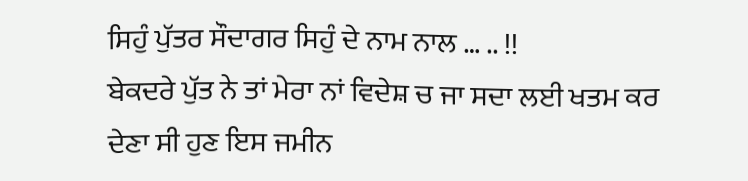ਸਿਹੁੰ ਪੁੱਤਰ ਸੌਦਾਗਰ ਸਿਹੁੰ ਦੇ ਨਾਮ ਨਾਲ … .. !!
ਬੇਕਦਰੇ ਪੁੱਤ ਨੇ ਤਾਂ ਮੇਰਾ ਨਾਂ ਵਿਦੇਸ਼ ਚ ਜਾ ਸਦਾ ਲਈ ਖਤਮ ਕਰ ਦੇਣਾ ਸੀ ਹੁਣ ਇਸ ਜਮੀਨ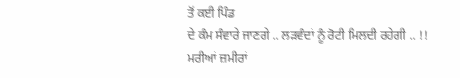ਤੋਂ ਕਈ ਪਿੰਡ
ਦੇ ਕੰਮ ਸੰਵਾਰੇ ਜਾਣਗੇ .. ਲੜਵੰਦਾਂ ਨੂੰ ਰੋਟੀ ਮਿਲਦੀ ਰਹੇਗੀ .. !!
ਮਰੀਆਂ ਜ਼ਮੀਰਾਂ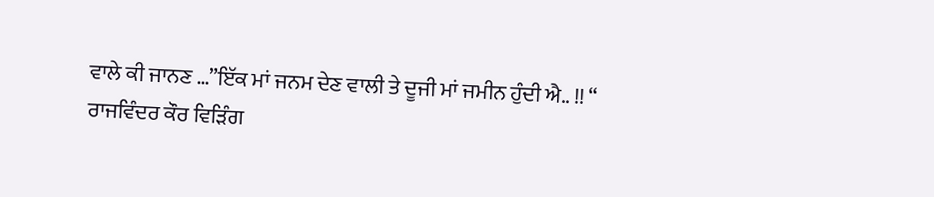ਵਾਲੇ ਕੀ ਜਾਨਣ …”ਇੱਕ ਮਾਂ ਜਨਮ ਦੇਣ ਵਾਲੀ ਤੇ ਦੂਜੀ ਮਾਂ ਜਮੀਨ ਹੁੰਦੀ ਐ.. !! “
ਰਾਜਵਿੰਦਰ ਕੌਰ ਵਿੜਿੰਗ